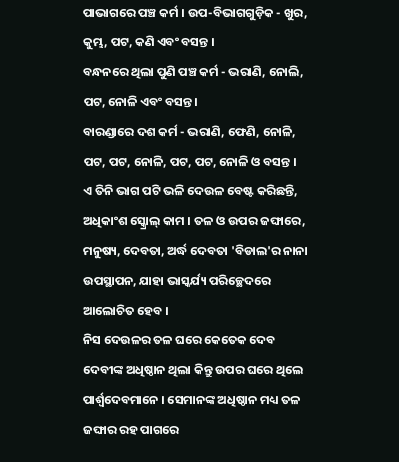ପାଭାଗରେ ପଞ୍ଚ କର୍ମ । ଉପ-ବିଭାଗଗୁଡ଼ିକ - ଖୁର, କୁମ୍ଭ, ପଟ, କଣି ଏବଂ ବସନ୍ତ ।
ବନ୍ଧନରେ ଥିଲା ପୁଣି ପଞ୍ଚ କର୍ମ - ଭରାଣି, ନୋଲି, ପଟ, ନୋଳି ଏବଂ ବସନ୍ତ ।
ବାରଣ୍ଡାରେ ଦଶ କର୍ମ - ଭରାଣି, ଫେଣି, ନୋଳି, ପଟ, ପଟ, ନୋଳି, ପଟ, ପଟ, ନୋଳି ଓ ବସନ୍ତ ।
ଏ ତିନି ଭାଗ ପଟି ଭଳି ଦେଉଳ ବେଷ୍ଟ କରିଛନ୍ତି, ଅଧିକାଂଶ ସ୍କ୍ରୋଲ୍ କାମ । ତଳ ଓ ଉପର ଜଙ୍ଘାରେ, ମନୁଷ୍ୟ, ଦେବତା, ଅର୍ଦ୍ଧ ଦେବତା 'ବିଡାଲ'ର ନାନା ଉପସ୍ଥାପନ, ଯାହା ଭାସ୍କର୍ଯ୍ୟ ପରିଚ୍ଛେଦରେ ଆଲୋଚିତ ହେବ ।
ନିସ ଦେଉଳର ତଳ ଘରେ କେତେକ ଦେବ ଦେବୀଙ୍କ ଅଧିଷ୍ଠାନ ଥିଲା କିନ୍ତୁ ଉପର ଘରେ ଥିଲେ ପାର୍ଶ୍ୱଦେବମାନେ । ସେମାନଙ୍କ ଅଧିଷ୍ଠାନ ମଧ୍ୟ ତଳ ଜଙ୍ଘାର ରହ ପାଗରେ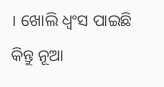। ଖୋଲି ଧ୍ୱଂସ ପାଇଛି କିନ୍ତୁ ନୂଆ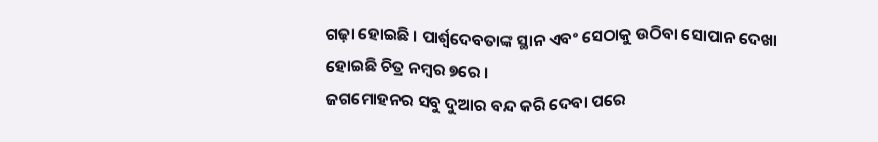ଗଢ଼ା ହୋଇଛି । ପାର୍ଶ୍ୱଦେବତାଙ୍କ ସ୍ଥାନ ଏବଂ ସେଠାକୁ ଉଠିବା ସୋପାନ ଦେଖା ହୋଇଛି ଚିତ୍ର ନମ୍ବର ୭ରେ ।
ଜଗମୋହନର ସବୁ ଦୁଆର ବନ୍ଦ କରି ଦେବା ପରେ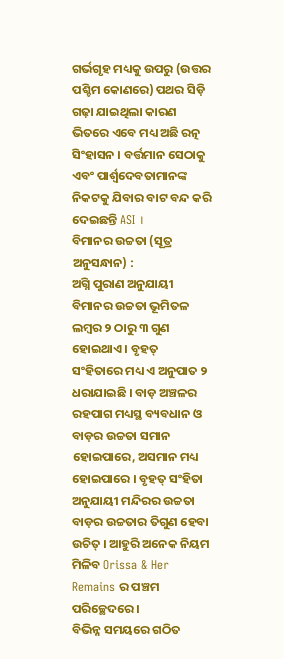ଗର୍ଭଗୃହ ମଧ୍ୟକୁ ଉପରୁ (ଉତ୍ତର ପଶ୍ଚିମ କୋଣରେ) ପଥର ସିଡ଼ି ଗଢ଼ା ଯାଇଥିଲା କାରଣ ଭିତରେ ଏବେ ମଧ୍ୟ ଅଛି ରତ୍ନ ସିଂହାସନ । ବର୍ତ୍ତମାନ ସେଠାକୁ ଏବଂ ପାର୍ଶ୍ୱଦେବତାମାନଙ୍କ ନିକଟକୁ ଯିବାର ବାଟ ବନ୍ଦ କରି ଦେଇଛନ୍ତି ASI ।
ବିମାନର ଉଚ୍ଚତା (ସୂତ୍ର ଅନୁସନ୍ଧାନ) :
ଅଗ୍ନି ପୁରାଣ ଅନୁଯାୟୀ ବିମାନର ଉଚ୍ଚତା ଭୂମିତଳ ଲମ୍ବର ୨ ଠାରୁ ୩ ଗୁଣ ହୋଇଥାଏ । ବୃହତ୍ ସଂହିତାରେ ମଧ୍ୟ ଏ ଅନୁପାତ ୨ ଧରାଯାଇଛି । ବାଡ଼ ଅଞ୍ଚଳର ରହପାଗ ମଧ୍ୟସ୍ଥ ବ୍ୟବଧାନ ଓ ବାଡ଼ର ଉଚ୍ଚତା ସମାନ ହୋଇପାରେ, ଅସମାନ ମଧ୍ୟ ହୋଇପାରେ । ବୃହତ୍ ସଂହିତା ଅନୁଯାୟୀ ମନ୍ଦିରର ଉଚ୍ଚତା ବାଡ଼ର ଉଚ୍ଚତାର ତିଗୁଣ ହେବା ଉଚିତ୍ । ଆହୁରି ଅନେକ ନିୟମ ମିଳିବ Orissa & Her Remains ର ପଞ୍ଚମ ପରିଚ୍ଛେଦରେ ।
ବିଭିନ୍ନ ସମୟରେ ଗଠିତ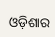ଓଡ଼ିଶାର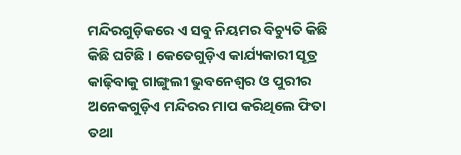ମନ୍ଦିରଗୁଡ଼ିକରେ ଏ ସବୁ ନିୟମର ବିଚ୍ୟୁତି କିଛି କିଛି ଘଟିଛି । କେତେଗୁଡ଼ିଏ କାର୍ଯ୍ୟକାରୀ ସୂତ୍ର କାଢ଼ିବାକୁ ଗାଙ୍ଗୁଲୀ ଭୁବନେଶ୍ୱର ଓ ପୁରୀର ଅନେକଗୁଡ଼ିଏ ମନ୍ଦିରର ମାପ କରିଥିଲେ ଫିତା ତଥା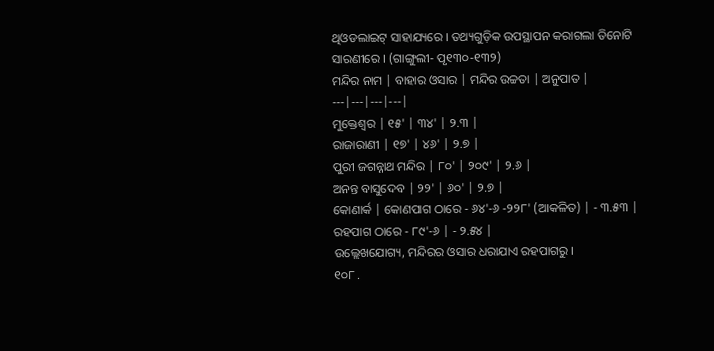ଥିଓଡଲାଇଟ୍ ସାହାଯ୍ୟରେ । ତଥ୍ୟଗୁଡ଼ିକ ଉପସ୍ଥାପନ କରାଗଲା ତିନୋଟି ସାରଣୀରେ । (ଗାଙ୍ଗୁଲୀ- ପୃ୧୩୦-୧୩୨)
ମନ୍ଦିର ନାମ | ବାହାର ଓସାର | ମନ୍ଦିର ଉଚ୍ଚତା | ଅନୁପାତ |
---|---|---|---|
ମୁକ୍ତେଶ୍ୱର | ୧୫' | ୩୪' | ୨.୩ |
ରାଜାରାଣୀ | ୧୭' | ୪୬' | ୨.୭ |
ପୁରୀ ଜଗନ୍ନାଥ ମନ୍ଦିର | ୮୦' | ୨୦୯' | ୨.୬ |
ଅନନ୍ତ ବାସୁଦେବ | ୨୨' | ୬୦' | ୨.୭ |
କୋଣାର୍କ | କୋଣପାଗ ଠାରେ - ୬୪'-୬ -୨୨୮' (ଆକଳିତ) | - ୩.୫୩ |
ରହପାଗ ଠାରେ - ୮୯'-୬ | - ୨.୫୪ |
ଉଲ୍ଲେଖଯୋଗ୍ୟ, ମନ୍ଦିରର ଓସାର ଧରାଯାଏ ରହପାଗରୁ ।
୧୦୮ .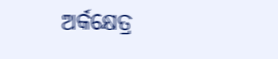ଅର୍କକ୍ଷେତ୍ର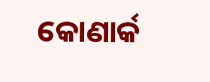କୋଣାର୍କ